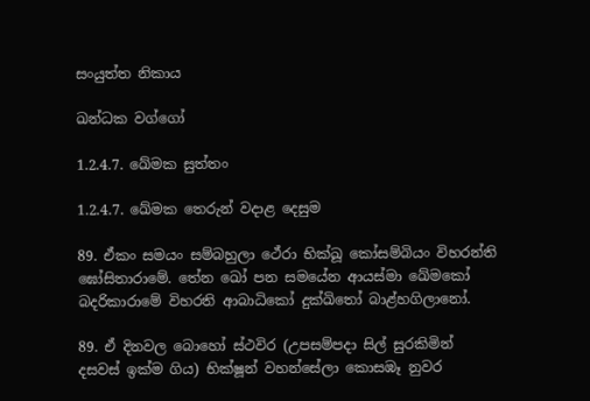සංයුත්ත නිකාය

ඛන්ධක වග්ගෝ

1.2.4.7. ඛේමක සුත්තං

1.2.4.7. ඛේමක තෙරුන් වදාළ දෙසුම

89. ඒකං සමයං සම්‌බහුලා ථේරා භික්‌ඛූ කෝසම්‌බියං විහරන්‌ති ඝෝසිතාරාමේ. තේන ඛෝ පන සමයේන ආයස්‌මා ඛේමකෝ බදරිකාරාමේ විහරති ආබාධිකෝ දුක්‌ඛිතෝ බාළ්‌හගිලානෝ.

89. ඒ දිනවල බොහෝ ස්ථවිර (උපසම්පදා සිල් සුරකිමින් දසවස් ඉක්ම ගිය) භික්ෂූන් වහන්සේලා කොසඹෑ නුවර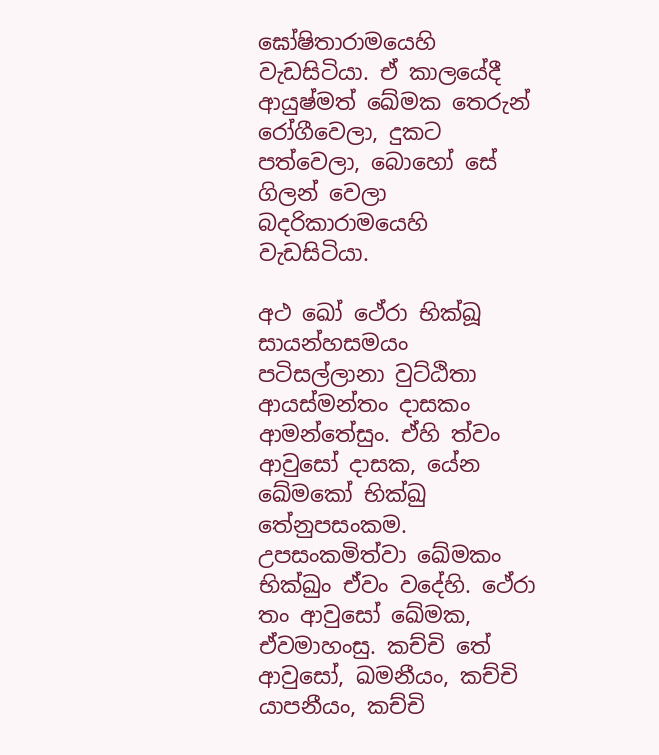ඝෝෂිතාරාමයෙහි වැඩසිටියා. ඒ කාලයේදී ආයුෂ්මත් ඛේමක තෙරුන් රෝගීවෙලා, දුකට පත්වෙලා, බොහෝ සේ ගිලන් වෙලා බදරිකාරාමයෙහි වැඩසිටියා.

අථ ඛෝ ථේරා භික්‌ඛූ සායන්‌හසමයං පටිසල්‌ලානා වුට්‌ඨිතා ආයස්‌මන්‌තං දාසකං ආමන්‌තේසුං. ඒහි ත්‌වං ආවුසෝ දාසක, යේන ඛේමකෝ භික්‌ඛු තේනුපසංකම. උපසංකමිත්‌වා ඛේමකං භික්‌ඛුං ඒවං වදේහි. ථේරා තං ආවුසෝ ඛේමක, ඒවමාහංසු. කච්‌චි තේ ආවුසෝ, ඛමනීයං, කච්‌චි යාපනීයං, කච්‌චි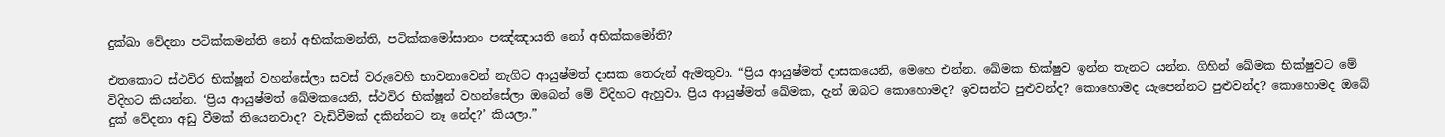දුක්‌ඛා වේදනා පටික්‌කමන්‌ති නෝ අභික්‌කමන්‌ති, පටික්‌කමෝසානං පඤ්‌ඤායති නෝ අභික්‌කමෝති?

එතකොට ස්ථවිර භික්ෂූන් වහන්සේලා සවස් වරුවෙහි භාවනාවෙන් නැගිට ආයුෂ්මත් දාසක තෙරුන් ඇමතුවා. “ප්‍රිය ආයුෂ්මත් දාසකයෙනි, මෙහෙ එන්න. ඛේමක භික්ෂුව ඉන්න තැනට යන්න. ගිහින් ඛේමක භික්ෂුවට මේ විදිහට කියන්න. ‘ප්‍රිය ආයුෂ්මත් ඛේමකයෙනි, ස්ථවිර භික්ෂූන් වහන්සේලා ඔබෙන් මේ විදිහට ඇහුවා. ප්‍රිය ආයුෂ්මත් ඛේමක, දැන් ඔබට කොහොමද? ඉවසන්ට පුළුවන්ද? කොහොමද යැපෙන්නට පුළුවන්ද? කොහොමද ඔබේ දුක් වේදනා අඩු වීමක් තියෙනවාද? වැඩිවීමක් දකින්නට නෑ නේද?’ කියලා.”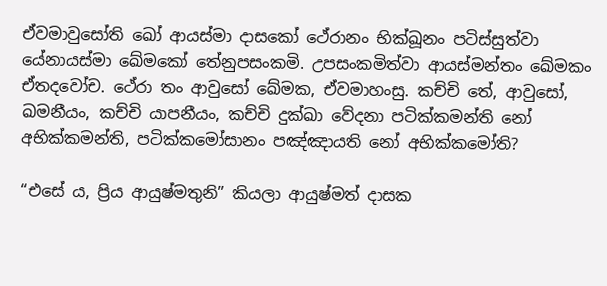ඒවමාවුසෝති ඛෝ ආයස්‌මා දාසකෝ ථේරානං භික්‌ඛූනං පටිස්‌සුත්‌වා යේනායස්‌මා ඛේමකෝ තේනුපසංකමි. උපසංකමිත්‌වා ආයස්‌මන්‌තං ඛේමකං ඒතදවෝච. ථේරා තං ආවුසෝ ඛේමක, ඒවමාහංසු. කච්‌චි තේ, ආවුසෝ, ඛමනීයං, කච්‌චි යාපනීයං, කච්‌චි දුක්‌ඛා වේදනා පටික්‌කමන්‌ති නෝ අභික්‌කමන්‌ති, පටික්‌කමෝසානං පඤ්‌ඤායති නෝ අභික්‌කමෝති?

“එසේ ය, ප්‍රිය ආයුෂ්මතුනි” කියලා ආයුෂ්මත් දාසක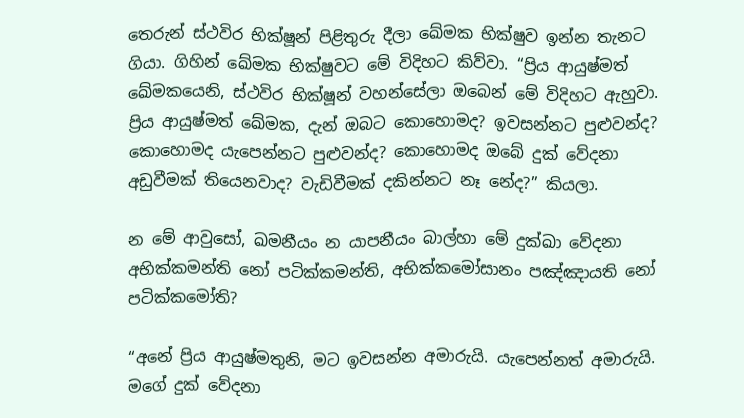තෙරුන් ස්ථවිර භික්ෂූන් පිළිතුරු දීලා ඛේමක භික්ෂුව ඉන්න තැනට ගියා. ගිහින් ඛේමක භික්ෂුවට මේ විදිහට කිව්වා. “ප්‍රිය ආයුෂ්මත් ඛේමකයෙනි, ස්ථවිර භික්ෂූන් වහන්සේලා ඔබෙන් මේ විදිහට ඇහුවා. ප්‍රිය ආයුෂ්මත් ඛේමක, දැන් ඔබට කොහොමද? ඉවසන්නට පුළුවන්ද? කොහොමද යැපෙන්නට පුළුවන්ද? කොහොමද ඔබේ දුක් වේදනා අඩුවීමක් තියෙනවාද? වැඩිවීමක් දකින්නට නෑ නේද?” කියලා.

න මේ ආවුසෝ, ඛමනීයං න යාපනීයං බාල්හා මේ දුක්‌ඛා වේදනා අභික්කමන්ති නෝ පටික්‌කමන්‌ති, අභික්‌කමෝසානං පඤ්‌ඤායති නෝ පටික්‌කමෝති?

“අනේ ප්‍රිය ආයුෂ්මතුනි, මට ඉවසන්න අමාරුයි. යැපෙන්නත් අමාරුයි. මගේ දුක් වේදනා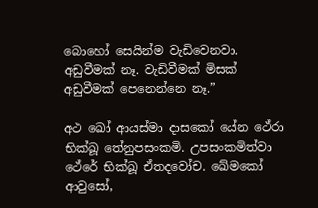බොහෝ සෙයින්ම වැඩිවෙනවා. අඩුවීමක් නෑ. වැඩිවීමක් මිසක් අඩුවීමක් පෙනෙන්නෙ නෑ.”

අථ ඛෝ ආයස්‌මා දාසකෝ යේන ථේරා භික්‌ඛූ තේනුපසංකමි. උපසංකමිත්‌වා ථේරේ භික්‌ඛූ ඒතදවෝච. ඛේමකෝ ආවුසෝ,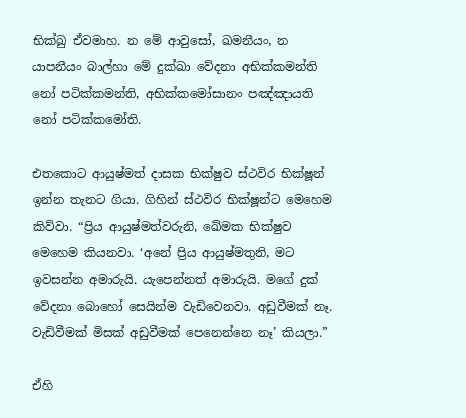භික්‌ඛු ඒවමාහ. න මේ ආවුසෝ, ඛමනීයං, න යාපනීයං බාල්හා මේ දුක්‌ඛා වේදනා අභික්කමන්ති නෝ පටික්‌කමන්‌ති, අභික්‌කමෝසානං පඤ්‌ඤායති නෝ පටික්‌කමෝති.

එතකොට ආයුෂ්මත් දාසක භික්ෂුව ස්ථවිර භික්ෂූන් ඉන්න තැනට ගියා. ගිහින් ස්ථවිර භික්ෂූන්ට මෙහෙම කිව්වා. “ප්‍රිය ආයුෂ්මත්වරුනි, ඛේමක භික්ෂුව මෙහෙම කියනවා. ‘අනේ ප්‍රිය ආයුෂ්මතුනි, මට ඉවසන්න අමාරුයි. යැපෙන්නත් අමාරුයි. මගේ දුක් වේදනා බොහෝ සෙයින්ම වැඩිවෙනවා. අඩුවීමක් නෑ. වැඩිවීමක් මිසක් අඩුවීමක් පෙනෙන්නෙ නෑ’ කියලා.”

ඒහි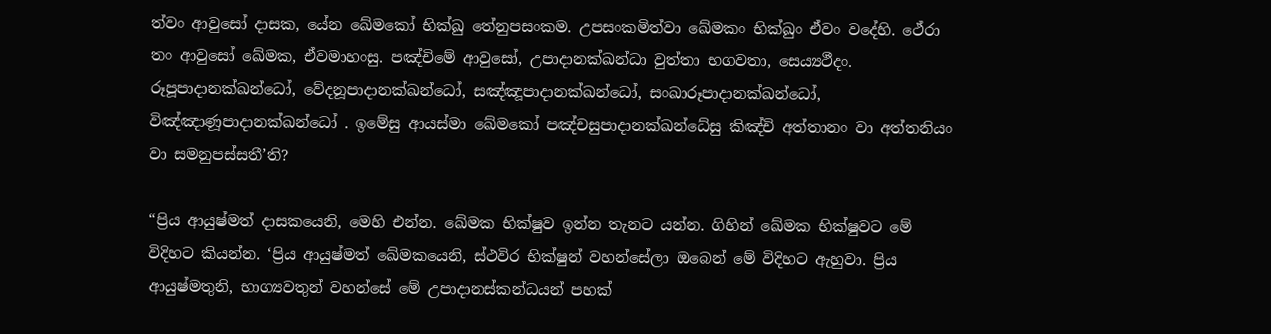ත්‌වං ආවුසෝ දාසක, යේන ඛේමකෝ භික්‌ඛු තේනුපසංකම. උපසංකමිත්‌වා ඛේමකං භික්‌ඛුං ඒවං වදේහි. ථේරා තං ආවුසෝ ඛේමක, ඒවමාහංසු. පඤ්‌චිමේ ආවුසෝ, උපාදානක්‌ඛන්‌ධා වුත්‌තා භගවතා, සෙය්‍යථීදං. රූපූපාදානක්‌ඛන්ධෝ, වේදනූපාදානක්‌ඛන්ධෝ, සඤ්‌ඤූපාදානක්‌ඛන්ධෝ, සංඛාරූපාදානක්‌ඛන්ධෝ, විඤ්‌ඤාණූපාදානක්‌ඛන්ධෝ . ඉමේසු ආයස්‌මා ඛේමකෝ පඤ්‌චසුපාදානක්‌ඛන්‌ධේසු කිඤ්‌චි අත්‌තානං වා අත්‌තනියං වා සමනුපස්‌සතී’ති?

“ප්‍රිය ආයුෂ්මත් දාසකයෙනි, මෙහි එන්න. ඛේමක භික්ෂුව ඉන්න තැනට යන්න. ගිහින් ඛේමක භික්ෂුවට මේ විදිහට කියන්න. ‘ප්‍රිය ආයුෂ්මත් ඛේමකයෙනි, ස්ථවිර භික්ෂුන් වහන්සේලා ඔබෙන් මේ විදිහට ඇහුවා. ප්‍රිය ආයුෂ්මතුනි, භාග්‍යවතුන් වහන්සේ මේ උපාදානස්කන්ධයන් පහක්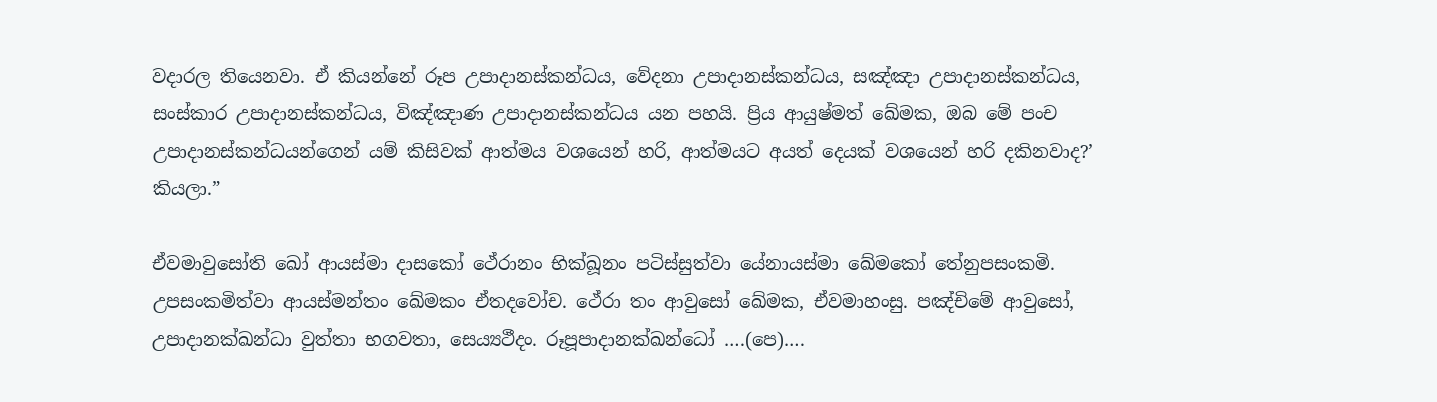වදාරල තියෙනවා. ඒ කියන්නේ රූප උපාදානස්කන්ධය, වේදනා උපාදානස්කන්ධය, සඤ්ඤා උපාදානස්කන්ධය, සංස්කාර උපාදානස්කන්ධය, විඤ්ඤාණ උපාදානස්කන්ධය යන පහයි. ප්‍රිය ආයුෂ්මත් ඛේමක, ඔබ මේ පංච උපාදානස්කන්ධයන්ගෙන් යම් කිසිවක් ආත්මය වශයෙන් හරි, ආත්මයට අයත් දෙයක් වශයෙන් හරි දකිනවාද?’ කියලා.”

ඒවමාවුසෝති ඛෝ ආයස්‌මා දාසකෝ ථේරානං භික්‌ඛූනං පටිස්‌සුත්‌වා යේනායස්‌මා ඛේමකෝ තේනුපසංකමි. උපසංකමිත්‌වා ආයස්මන්තං ඛේමකං ඒතදවෝච. ථේරා තං ආවුසෝ ඛේමක, ඒවමාහංසු. පඤ්‌චිමේ ආවුසෝ, උපාදානක්‌ඛන්‌ධා වුත්‌තා භගවතා, සෙය්‍යථීදං. රූපූපාදානක්‌ඛන්ධෝ ….(පෙ)….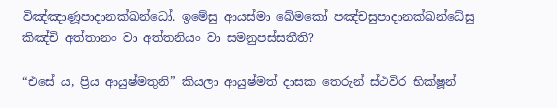විඤ්‌ඤාණූපාදානක්‌ඛන්ධෝ. ඉමේසු ආයස්‌මා ඛේමකෝ පඤ්‌චසුපාදානක්‌ඛන්‌ධේසු කිඤ්‌චි අත්‌තානං වා අත්‌තනියං වා සමනුපස්‌සතීති?

“එසේ ය, ප්‍රිය ආයුෂ්මතුනි” කියලා ආයුෂ්මත් දාසක තෙරුන් ස්ථවිර භික්ෂූන්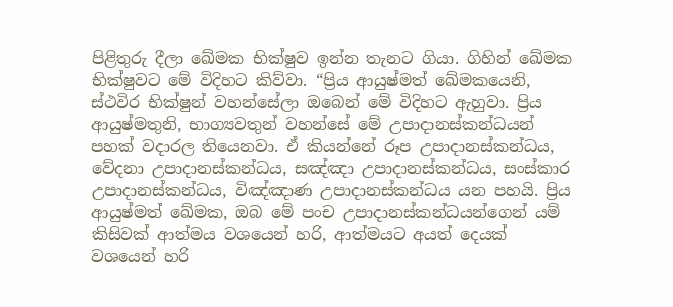පිළිතුරු දීලා ඛේමක භික්ෂුව ඉන්න තැනට ගියා. ගිහින් ඛේමක භික්ෂුවට මේ විදිහට කිව්වා. “ප්‍රිය ආයුෂ්මත් ඛේමකයෙනි, ස්ථවිර භික්ෂුන් වහන්සේලා ඔබෙන් මේ විදිහට ඇහුවා. ප්‍රිය ආයුෂ්මතුනි, භාග්‍යවතුන් වහන්සේ මේ උපාදානස්කන්ධයන් පහක් වදාරල තියෙනවා. ඒ කියන්නේ රූප උපාදානස්කන්ධය, වේදනා උපාදානස්කන්ධය, සඤ්ඤා උපාදානස්කන්ධය, සංස්කාර උපාදානස්කන්ධය, විඤ්ඤාණ උපාදානස්කන්ධය යන පහයි. ප්‍රිය ආයුෂ්මත් ඛේමක, ඔබ මේ පංච උපාදානස්කන්ධයන්ගෙන් යම් කිසිවක් ආත්මය වශයෙන් හරි, ආත්මයට අයත් දෙයක් වශයෙන් හරි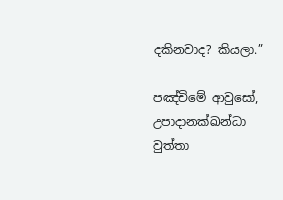දකිනවාද? කියලා.”

පඤ්‌චිමේ ආවුසෝ, උපාදානක්‌ඛන්‌ධා වුත්‌තා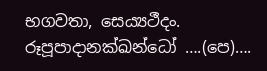භගවතා, සෙය්‍යථීදං. රූපූපාදානක්‌ඛන්ධෝ ….(පෙ)….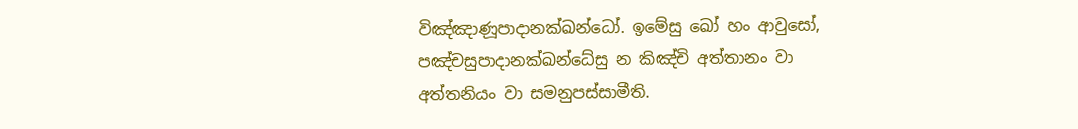විඤ්‌ඤාණූපාදානක්‌ඛන්ධෝ. ඉමේසු ඛෝ හං ආවුසෝ, පඤ්‌චසුපාදානක්‌ඛන්‌ධේසු න කිඤ්‌චි අත්‌තානං වා අත්‌තනියං වා සමනුපස්‌සාමීති.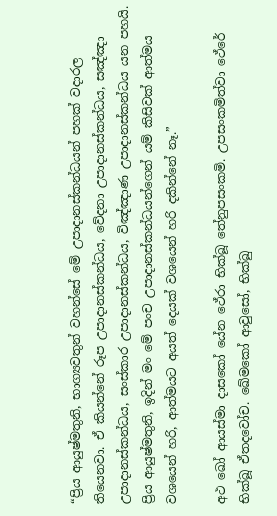“ප්‍රිය ආයුෂ්මතුනි, භාග්‍යවතුන් වහන්සේ මේ උපාදානස්කන්ධයන් පහක් වදාරල තියෙනවා. ඒ කියන්නේ රූප උපාදානස්කන්ධය, වේදනා උපාදානස්කන්ධය, සඤ්ඤා උපාදානස්කන්ධය, සංස්කාර උපාදානස්කන්ධය, විඤ්ඤාණ උපාදානස්කන්ධය යන පහයි. ප්‍රිය ආයුෂ්මතුනි, ඉදින් මං මේ පංච උපාදානස්කන්ධයන්ගෙන් යම් කිසිවක් ආත්මය වශයෙන් හරි, ආත්මයට අයත් දෙයක් වශයෙන් හරි දකින්නේ නෑ.”

අථ ඛෝ ආයස්‌මා දාසකෝ යේන ථේරා භික්‌ඛූ තේනුපසංකමි. උපසංකමිත්‌වා ථේරේ භික්‌ඛූ ඒතදවෝච. ඛේමකෝ ආවුසෝ, භික්‌ඛු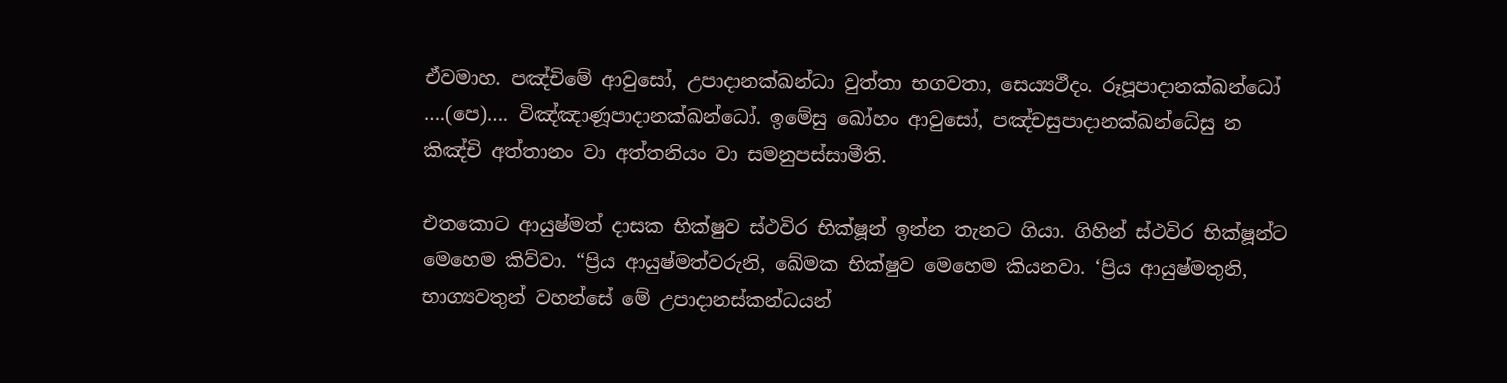ඒවමාහ. පඤ්‌චිමේ ආවුසෝ, උපාදානක්‌ඛන්‌ධා වුත්‌තා භගවතා, සෙය්‍යථීදං. රූපූපාදානක්‌ඛන්ධෝ ….(පෙ)…. විඤ්‌ඤාණූපාදානක්‌ඛන්ධෝ. ඉමේසු ඛෝහං ආවුසෝ, පඤ්‌චසුපාදානක්‌ඛන්‌ධේසු න කිඤ්‌චි අත්‌තානං වා අත්‌තනියං වා සමනුපස්‌සාමීති.

එතකොට ආයුෂ්මත් දාසක භික්ෂුව ස්ථවිර භික්ෂූන් ඉන්න තැනට ගියා. ගිහින් ස්ථවිර භික්ෂූන්ට මෙහෙම කිව්වා. “ප්‍රිය ආයුෂ්මත්වරුනි, ඛේමක භික්ෂුව මෙහෙම කියනවා. ‘ප්‍රිය ආයුෂ්මතුනි, භාග්‍යවතුන් වහන්සේ මේ උපාදානස්කන්ධයන්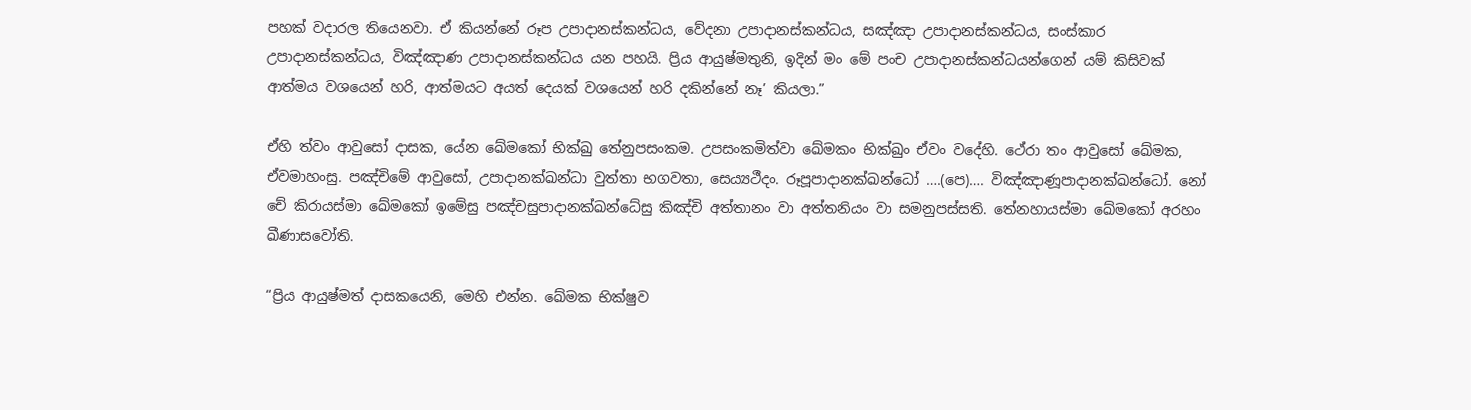පහක් වදාරල තියෙනවා. ඒ කියන්නේ රූප උපාදානස්කන්ධය, වේදනා උපාදානස්කන්ධය, සඤ්ඤා උපාදානස්කන්ධය, සංස්කාර උපාදානස්කන්ධය, විඤ්ඤාණ උපාදානස්කන්ධය යන පහයි. ප්‍රිය ආයුෂ්මතුනි, ඉදින් මං මේ පංච උපාදානස්කන්ධයන්ගෙන් යම් කිසිවක් ආත්මය වශයෙන් හරි, ආත්මයට අයත් දෙයක් වශයෙන් හරි දකින්නේ නෑ’ කියලා.”

ඒහි ත්‌වං ආවුසෝ දාසක, යේන ඛේමකෝ භික්‌ඛු තේනුපසංකම. උපසංකමිත්‌වා ඛේමකං භික්‌ඛුං ඒවං වදේහි. ථේරා තං ආවුසෝ ඛේමක, ඒවමාහංසු. පඤ්‌චිමේ ආවුසෝ, උපාදානක්‌ඛන්‌ධා වුත්‌තා භගවතා, සෙය්‍යථීදං. රූපූපාදානක්‌ඛන්ධෝ ….(පෙ)…. විඤ්‌ඤාණූපාදානක්‌ඛන්ධෝ. නෝ චේ කිරායස්‌මා ඛේමකෝ ඉමේසු පඤ්‌චසුපාදානක්‌ඛන්‌ධේසු කිඤ්‌චි අත්‌තානං වා අත්‌තනියං වා සමනුපස්‌සති. තේනහායස්‌මා ඛේමකෝ අරහං ඛීණාසවෝති.

“ප්‍රිය ආයුෂ්මත් දාසකයෙනි, මෙහි එන්න. ඛේමක භික්ෂුව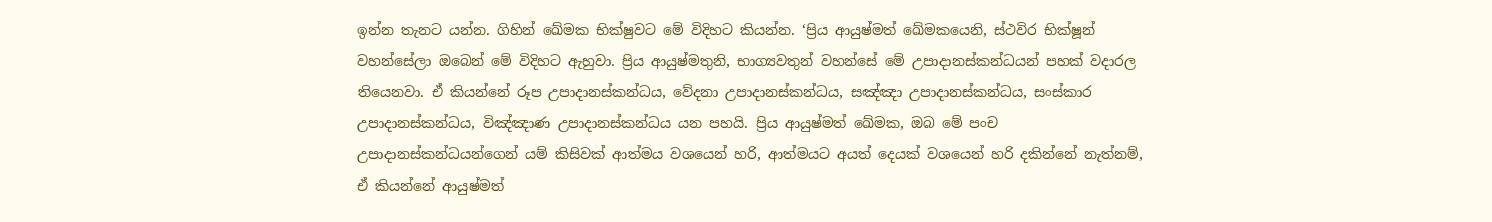ඉන්න තැනට යන්න. ගිහින් ඛේමක භික්ෂුවට මේ විදිහට කියන්න. ‘ප්‍රිය ආයුෂ්මත් ඛේමකයෙනි, ස්ථවිර භික්ෂූන් වහන්සේලා ඔබෙන් මේ විදිහට ඇහුවා. ප්‍රිය ආයුෂ්මතුනි, භාග්‍යවතුන් වහන්සේ මේ උපාදානස්කන්ධයන් පහක් වදාරල තියෙනවා. ඒ කියන්නේ රූප උපාදානස්කන්ධය, වේදනා උපාදානස්කන්ධය, සඤ්ඤා උපාදානස්කන්ධය, සංස්කාර උපාදානස්කන්ධය, විඤ්ඤාණ උපාදානස්කන්ධය යන පහයි. ප්‍රිය ආයුෂ්මත් ඛේමක, ඔබ මේ පංච උපාදානස්කන්ධයන්ගෙන් යම් කිසිවක් ආත්මය වශයෙන් හරි, ආත්මයට අයත් දෙයක් වශයෙන් හරි දකින්නේ නැත්නම්, ඒ කියන්නේ ආයුෂ්මත්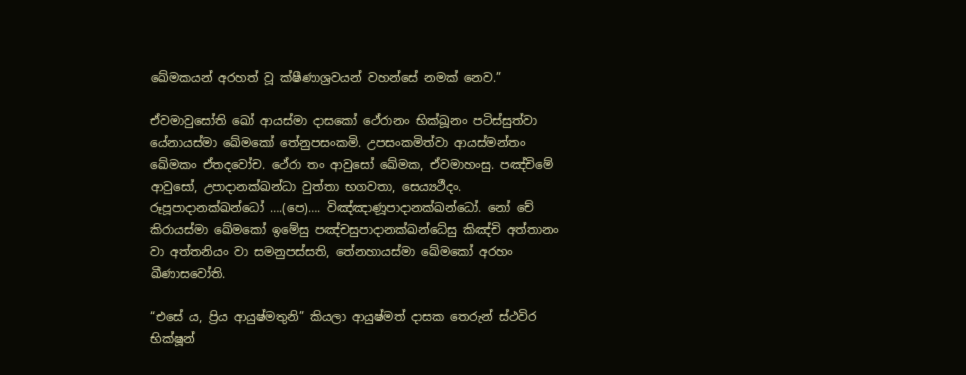ඛේමකයන් අරහත් වූ ක්ෂීණාශ්‍රවයන් වහන්සේ නමක් නෙව.”

ඒවමාවුසෝති ඛෝ ආයස්‌මා දාසකෝ ථේරානං භික්‌ඛූනං පටිස්‌සුත්‌වා යේනායස්‌මා ඛේමකෝ තේනුපසංකමි. උපසංකමිත්‌වා ආයස්මන්තං ඛේමකං ඒතදවෝච. ථේරා තං ආවුසෝ ඛේමක, ඒවමාහංසු. පඤ්‌චිමේ ආවුසෝ, උපාදානක්‌ඛන්‌ධා වුත්‌තා භගවතා, සෙය්‍යථීදං. රූපූපාදානක්‌ඛන්ධෝ ….(පෙ)…. විඤ්‌ඤාණූපාදානක්‌ඛන්ධෝ. නෝ චේ කිරායස්‌මා ඛේමකෝ ඉමේසු පඤ්‌චසුපාදානක්‌ඛන්‌ධේසු කිඤ්‌චි අත්‌තානං වා අත්‌තනියං වා සමනුපස්‌සති, තේනහායස්‌මා ඛේමකෝ අරහං ඛීණාසවෝති.

“එසේ ය, ප්‍රිය ආයුෂ්මතුනි” කියලා ආයුෂ්මත් දාසක තෙරුන් ස්ථවිර භික්ෂූන්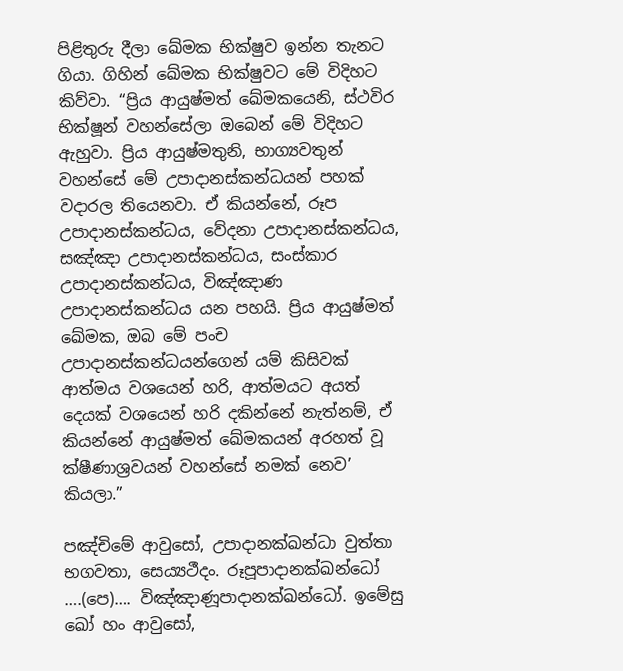පිළිතුරු දීලා ඛේමක භික්ෂුව ඉන්න තැනට ගියා. ගිහින් ඛේමක භික්ෂුවට මේ විදිහට කිව්වා. “ප්‍රිය ආයුෂ්මත් ඛේමකයෙනි, ස්ථවිර භික්ෂූන් වහන්සේලා ඔබෙන් මේ විදිහට ඇහුවා. ප්‍රිය ආයුෂ්මතුනි, භාග්‍යවතුන් වහන්සේ මේ උපාදානස්කන්ධයන් පහක් වදාරල තියෙනවා. ඒ කියන්නේ, රූප උපාදානස්කන්ධය, වේදනා උපාදානස්කන්ධය, සඤ්ඤා උපාදානස්කන්ධය, සංස්කාර උපාදානස්කන්ධය, විඤ්ඤාණ උපාදානස්කන්ධය යන පහයි. ප්‍රිය ආයුෂ්මත් ඛේමක, ඔබ මේ පංච උපාදානස්කන්ධයන්ගෙන් යම් කිසිවක් ආත්මය වශයෙන් හරි, ආත්මයට අයත් දෙයක් වශයෙන් හරි දකින්නේ නැත්නම්, ඒ කියන්නේ ආයුෂ්මත් ඛේමකයන් අරහත් වූ ක්ෂීණාශ්‍රවයන් වහන්සේ නමක් නෙව’ කියලා.”

පඤ්‌චිමේ ආවුසෝ, උපාදානක්‌ඛන්‌ධා වුත්‌තා භගවතා, සෙය්‍යථීදං. රූපූපාදානක්‌ඛන්ධෝ ….(පෙ)…. විඤ්‌ඤාණූපාදානක්‌ඛන්ධෝ. ඉමේසු ඛෝ හං ආවුසෝ,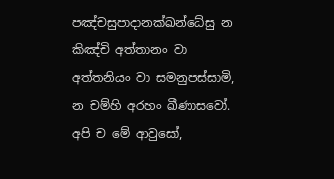පඤ්‌චසුපාදානක්‌ඛන්‌ධේසු න කිඤ්‌චි අත්‌තානං වා අත්‌තනියං වා සමනුපස්‌සාමි, න චම්‌හි අරහං ඛීණාසවෝ. අපි ච මේ ආවුසෝ,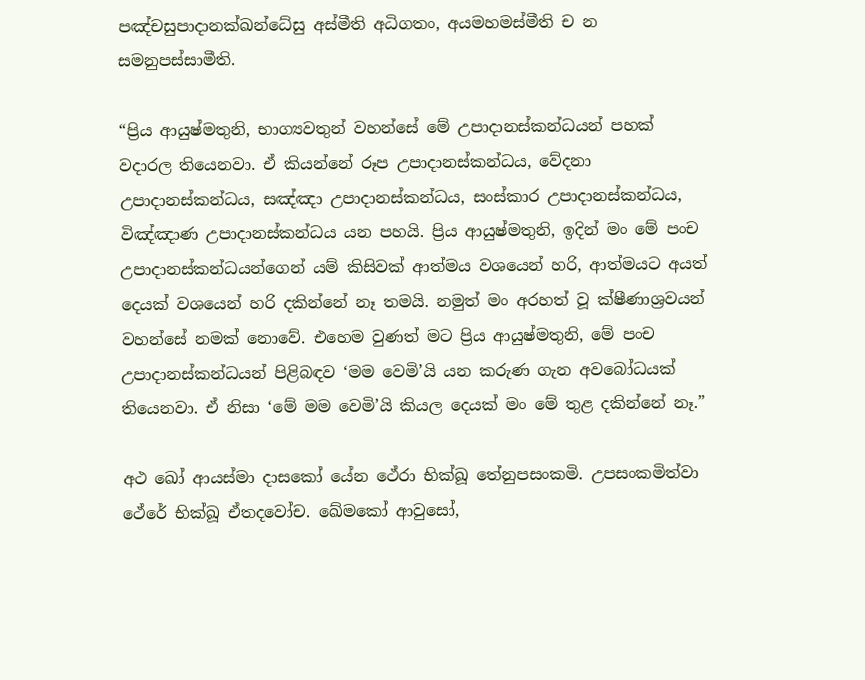පඤ්‌චසුපාදානක්‌ඛන්‌ධේසු අස්‌මීති අධිගතං, අයමහමස්‌මීති ච න සමනුපස්‌සාමීති.

“ප්‍රිය ආයුෂ්මතුනි, භාග්‍යවතුන් වහන්සේ මේ උපාදානස්කන්ධයන් පහක් වදාරල තියෙනවා. ඒ කියන්නේ රූප උපාදානස්කන්ධය, වේදනා උපාදානස්කන්ධය, සඤ්ඤා උපාදානස්කන්ධය, සංස්කාර උපාදානස්කන්ධය, විඤ්ඤාණ උපාදානස්කන්ධය යන පහයි. ප්‍රිය ආයුෂ්මතුනි, ඉදින් මං මේ පංච උපාදානස්කන්ධයන්ගෙන් යම් කිසිවක් ආත්මය වශයෙන් හරි, ආත්මයට අයත් දෙයක් වශයෙන් හරි දකින්නේ නෑ තමයි. නමුත් මං අරහත් වූ ක්ෂීණාශ්‍රවයන් වහන්සේ නමක් නොවේ. එහෙම වුණත් මට ප්‍රිය ආයුෂ්මතුනි, මේ පංච උපාදානස්කන්ධයන් පිළිබඳව ‘මම වෙමි’යි යන කරුණ ගැන අවබෝධයක් තියෙනවා. ඒ නිසා ‘මේ මම වෙමි’යි කියල දෙයක් මං මේ තුළ දකින්නේ නෑ.”

අථ ඛෝ ආයස්‌මා දාසකෝ යේන ථේරා භික්‌ඛූ තේනුපසංකමි. උපසංකමිත්වා ථේරේ භික්‌ඛූ ඒතදවෝච. ඛේමකෝ ආවුසෝ,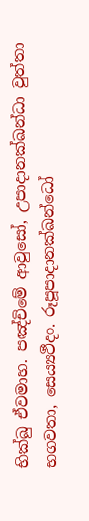භික්‌ඛු ඒවමාහ. පඤ්‌චිමේ ආවුසෝ, උපාදානක්‌ඛන්‌ධා වුත්‌තා භගවතා, සෙය්‍යථීදං. රූපූපාදානක්‌ඛන්ධෝ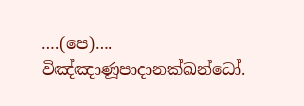….(පෙ)…. විඤ්‌ඤාණූපාදානක්‌ඛන්ධෝ.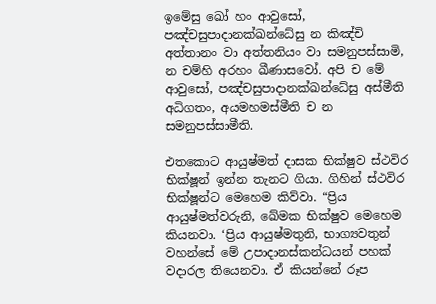ඉමේසු ඛෝ හං ආවුසෝ, පඤ්‌චසුපාදානක්‌ඛන්‌ධේසු න කිඤ්‌චි අත්‌තානං වා අත්‌තනියං වා සමනුපස්‌සාමි, න චම්‌හි අරහං ඛීණාසවෝ. අපි ච මේ ආවුසෝ, පඤ්‌චසුපාදානක්‌ඛන්‌ධේසු අස්‌මීති අධිගතං, අයමහමස්‌මීති ච න සමනුපස්‌සාමීති.

එතකොට ආයුෂ්මත් දාසක භික්ෂුව ස්ථවිර භික්ෂූන් ඉන්න තැනට ගියා. ගිහින් ස්ථවිර භික්ෂූන්ට මෙහෙම කිව්වා. “ප්‍රිය ආයුෂ්මත්වරුනි, ඛේමක භික්ෂුව මෙහෙම කියනවා. ‘ප්‍රිය ආයුෂ්මතුනි, භාග්‍යවතුන් වහන්සේ මේ උපාදානස්කන්ධයන් පහක් වදාරල තියෙනවා. ඒ කියන්නේ රූප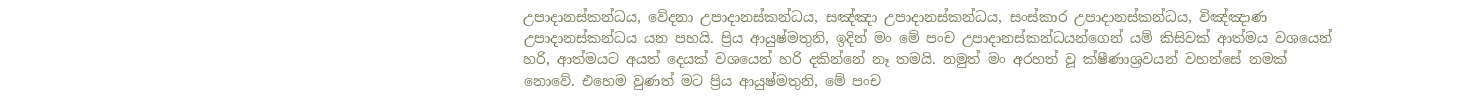උපාදානස්කන්ධය, වේදනා උපාදානස්කන්ධය, සඤ්ඤා උපාදානස්කන්ධය, සංස්කාර උපාදානස්කන්ධය, විඤ්ඤාණ උපාදානස්කන්ධය යන පහයි. ප්‍රිය ආයුෂ්මතුනි, ඉදින් මං මේ පංච උපාදානස්කන්ධයන්ගෙන් යම් කිසිවක් ආත්මය වශයෙන් හරි, ආත්මයට අයත් දෙයක් වශයෙන් හරි දකින්නේ නෑ තමයි. නමුත් මං අරහත් වූ ක්ෂීණාශ්‍රවයන් වහන්සේ නමක් නොවේ. එහෙම වුණත් මට ප්‍රිය ආයුෂ්මතුනි, මේ පංච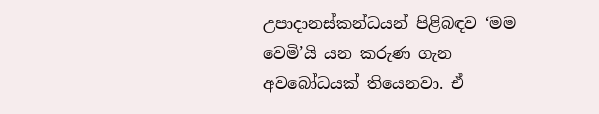උපාදානස්කන්ධයන් පිළිබඳව ‘මම වෙමි’යි යන කරුණ ගැන අවබෝධයක් තියෙනවා. ඒ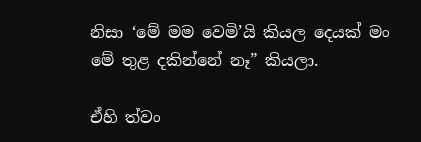නිසා ‘මේ මම වෙමි’යි කියල දෙයක් මං මේ තුළ දකින්නේ නෑ” කියලා.

ඒහි ත්‌වං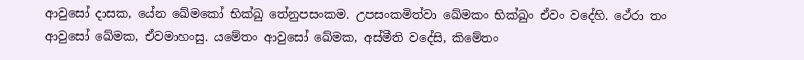ආවුසෝ දාසක, යේන ඛේමකෝ භික්‌ඛු තේනුපසංකම. උපසංකමිත්‌වා ඛේමකං භික්‌ඛුං ඒවං වදේහි. ථේරා තං ආවුසෝ ඛේමක, ඒවමාහංසු. යමේතං ආවුසෝ ඛේමක, අස්‌මීති වදේසි, කිමේතං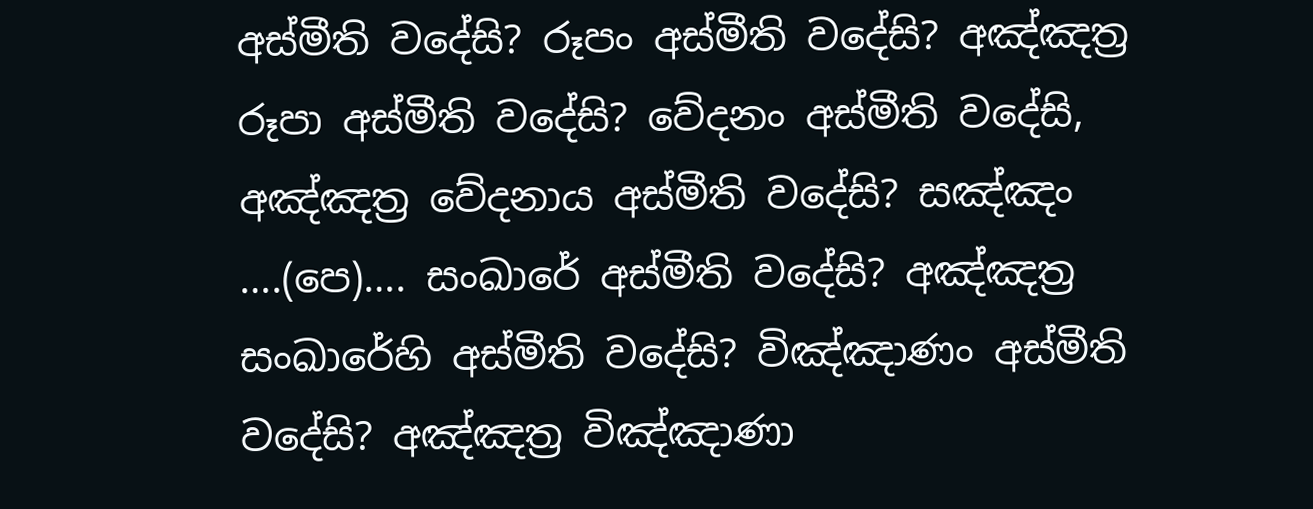අස්‌මීති වදේසි? රූපං අස්‌මීති වදේසි? අඤ්‌ඤත්‍ර රූපා අස්‌මීති වදේසි? වේදනං අස්‌මීති වදේසි, අඤ්‌ඤත්‍ර වේදනාය අස්‌මීති වදේසි? සඤ්‌ඤං ….(පෙ)…. සංඛාරේ අස්‌මීති වදේසි? අඤ්‌ඤත්‍ර සංඛාරේහි අස්‌මීති වදේසි? විඤ්‌ඤාණං අස්‌මීති වදේසි? අඤ්‌ඤත්‍ර විඤ්‌ඤාණා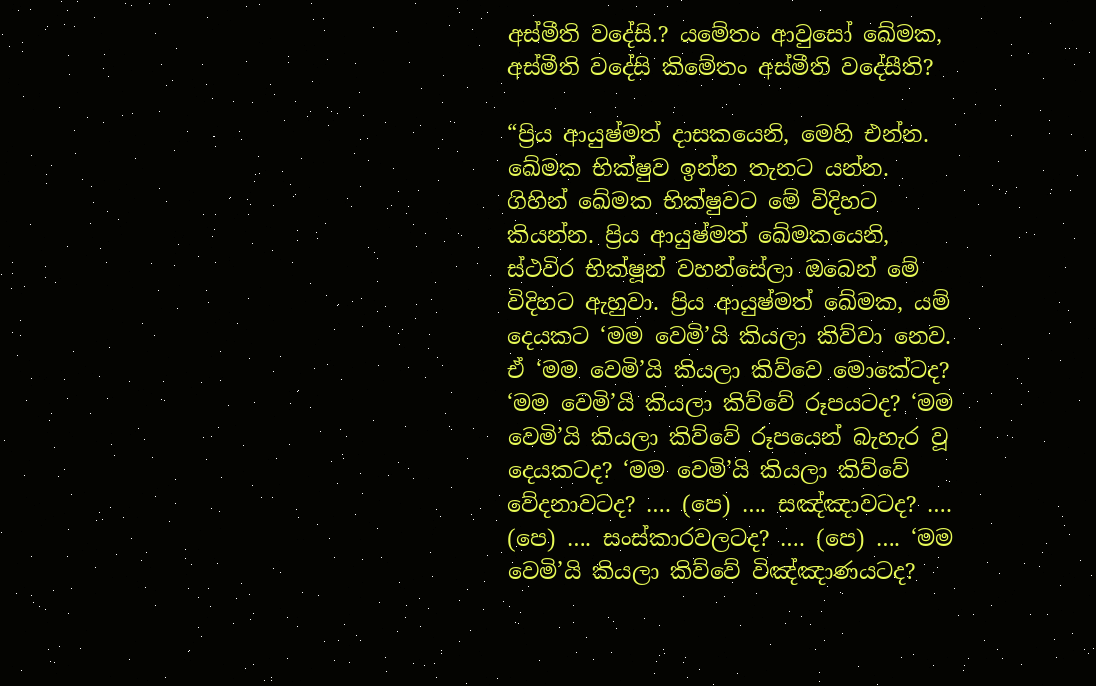අස්‌මීති වදේසි.? යමේතං ආවුසෝ ඛේමක, අස්‌මීති වදේසි කිමේතං අස්‌මීති වදේසීති?

“ප්‍රිය ආයුෂ්මත් දාසකයෙනි, මෙහි එන්න. ඛේමක භික්ෂුව ඉන්න තැනට යන්න. ගිහින් ඛේමක භික්ෂුවට මේ විදිහට කියන්න. ප්‍රිය ආයුෂ්මත් ඛේමකයෙනි, ස්ථවිර භික්ෂූන් වහන්සේලා ඔබෙන් මේ විදිහට ඇහුවා. ප්‍රිය ආයුෂ්මත් ඛේමක, යම් දෙයකට ‘මම වෙමි’යි කියලා කිව්වා නෙව. ඒ ‘මම වෙමි’යි කියලා කිව්වෙ මොකේටද? ‘මම වෙමි’යි කියලා කිව්වේ රූපයටද? ‘මම වෙමි’යි කියලා කිව්වේ රූපයෙන් බැහැර වූ දෙයකටද? ‘මම වෙමි’යි කියලා කිව්වේ වේදනාවටද? …. (පෙ) …. සඤ්ඤාවටද? …. (පෙ) …. සංස්කාරවලටද? …. (පෙ) …. ‘මම වෙමි’යි කියලා කිව්වේ විඤ්ඤාණයටද?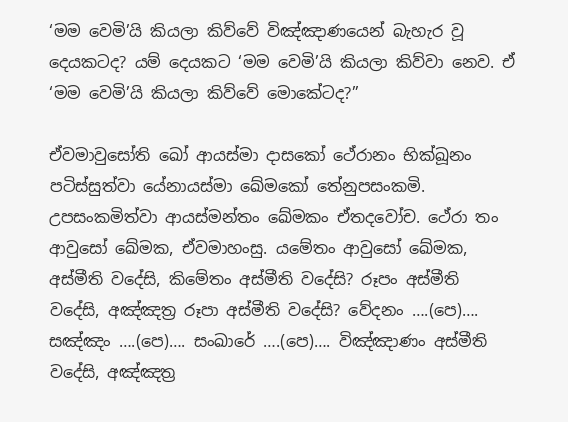‘මම වෙමි’යි කියලා කිව්වේ විඤ්ඤාණයෙන් බැහැර වූ දෙයකටද? යම් දෙයකට ‘මම වෙමි’යි කියලා කිව්වා නෙව. ඒ ‘මම වෙමි’යි කියලා කිව්වේ මොකේටද?”

ඒවමාවුසෝති ඛෝ ආයස්‌මා දාසකෝ ථේරානං භික්‌ඛූනං පටිස්‌සුත්‌වා යේනායස්‌මා ඛේමකෝ තේනුපසංකමි. උපසංකමිත්‌වා ආයස්‌මන්‌තං ඛේමකං ඒතදවෝච. ථේරා තං ආවුසෝ ඛේමක, ඒවමාහංසු. යමේතං ආවුසෝ ඛේමක, අස්‌මීති වදේසි, කිමේතං අස්‌මීති වදේසි? රූපං අස්‌මීති වදේසි, අඤ්‌ඤත්‍ර රූපා අස්‌මීති වදේසි? වේදනං ….(පෙ)…. සඤ්‌ඤං ….(පෙ)…. සංඛාරේ ….(පෙ)…. විඤ්‌ඤාණං අස්‌මීති වදේසි, අඤ්‌ඤත්‍ර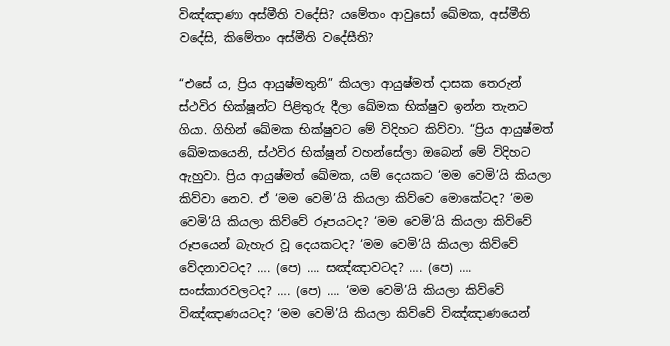විඤ්‌ඤාණා අස්‌මීති වදේසි? යමේතං ආවුසෝ ඛේමක, අස්‌මීති වදේසි, කිමේතං අස්‌මීති වදේසීති?

“එසේ ය, ප්‍රිය ආයුෂ්මතුනි” කියලා ආයුෂ්මත් දාසක තෙරුන් ස්ථවිර භික්ෂූන්ට පිළිතුරු දීලා ඛේමක භික්ෂුව ඉන්න තැනට ගියා. ගිහින් ඛේමක භික්ෂුවට මේ විදිහට කිව්වා. “ප්‍රිය ආයුෂ්මත් ඛේමකයෙනි, ස්ථවිර භික්ෂූන් වහන්සේලා ඔබෙන් මේ විදිහට ඇහුවා. ප්‍රිය ආයුෂ්මත් ඛේමක, යම් දෙයකට ‘මම වෙමි’යි කියලා කිව්වා නෙව. ඒ ‘මම වෙමි’යි කියලා කිව්වෙ මොකේටද? ‘මම වෙමි’යි කියලා කිව්වේ රූපයටද? ‘මම වෙමි’යි කියලා කිව්වේ රූපයෙන් බැහැර වූ දෙයකටද? ‘මම වෙමි’යි කියලා කිව්වේ වේදනාවටද? …. (පෙ) …. සඤ්ඤාවටද? …. (පෙ) …. සංස්කාරවලටද? …. (පෙ) …. ‘මම වෙමි’යි කියලා කිව්වේ විඤ්ඤාණයටද? ‘මම වෙමි’යි කියලා කිව්වේ විඤ්ඤාණයෙන්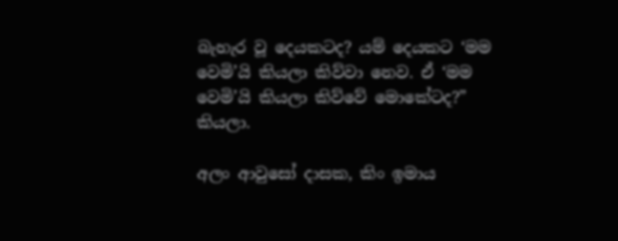බැහැර වූ දෙයකටද? යම් දෙයකට ‘මම වෙමි’යි කියලා කිව්වා නෙව. ඒ ‘මම වෙමි’යි කියලා කිව්වේ මොකේටද?” කියලා.

අලං ආවුසෝ දාසක, කිං ඉමාය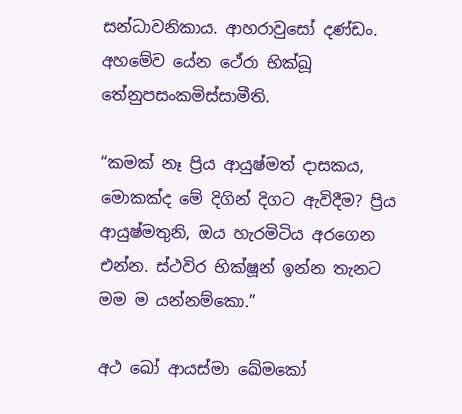සන්‌ධාවනිකාය. ආහරාවුසෝ දණ්‌ඩං. අහමේව යේන ථේරා භික්‌ඛූ තේනුපසංකමිස්‌සාමීති.

“කමක් නෑ ප්‍රිය ආයුෂ්මත් දාසකය, මොකක්ද මේ දිගින් දිගට ඇවිදීම? ප්‍රිය ආයුෂ්මතුනි, ඔය හැරමිටිය අරගෙන එන්න. ස්ථවිර භික්ෂූන් ඉන්න තැනට මම ම යන්නම්කො.”

අථ ඛෝ ආයස්‌මා ඛේමකෝ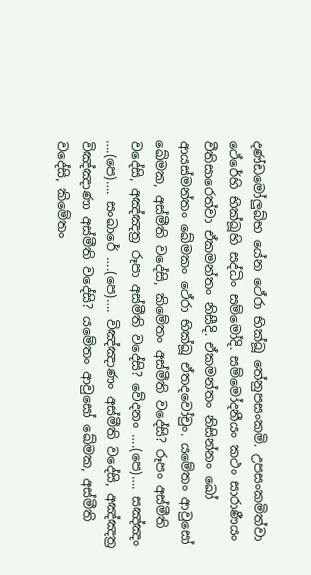දණ්‌ඩමෝලු‍බ්‌භ යේන ථේරා භික්‌ඛූ තේනුපසංකමි. උපසංකමිත්‌වා ථේරේහි භික්‌ඛූහි සද්‌ධිං සම්මෝදි. සම්මෝදනීයං කථං සාරාණීයං වීතිසාරෙත්‌වා ඒකමන්තං නිසීදි. ඒකමන්තං නිසින්‌නං ඛෝ ආයස්‌මන්‌තං ඛේමකං ථේරා භික්‌ඛූ ඒතදවෝචුං. යමේතං ආවුසෝ ඛේමක, අස්‌මීති වදේසි, කිමේතං අස්‌මීති වදේසි? රූපං අස්‌මීති වදේසි, අඤ්‌ඤත්‍ර රූපා අස්‌මීති වදේසි? වේදනං ….(පෙ)…. සඤ්‌ඤං ….(පෙ)…. සංඛාරේ ….(පෙ)…. විඤ්‌ඤාණං අස්‌මීති වදේසි, අඤ්‌ඤත්‍ර විඤ්‌ඤාණා අස්‌මීති වදේසි? යමේතං ආවුසෝ ඛේමක, අස්‌මීති වදේසි, කිමේතං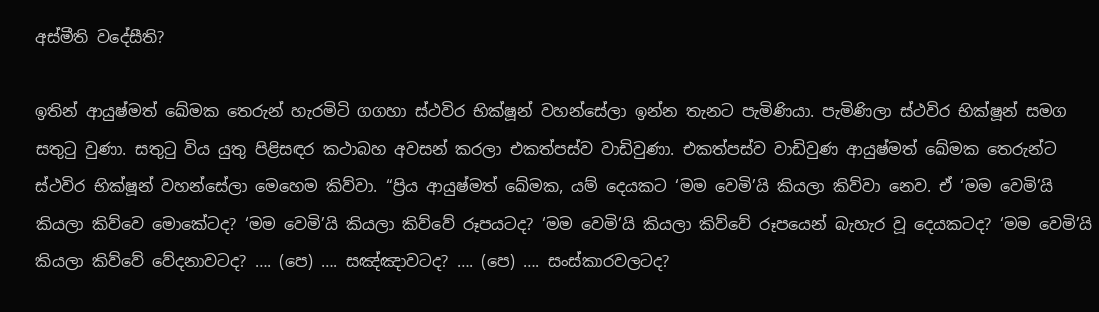අස්‌මීති වදේසීති?

ඉතින් ආයුෂ්මත් ඛේමක තෙරුන් හැරමිටි ගගහා ස්ථවිර භික්ෂූන් වහන්සේලා ඉන්න තැනට පැමිණියා. පැමිණිලා ස්ථවිර භික්ෂූන් සමග සතුටු වුණා. සතුටු විය යුතු පිළිසඳර කථාබහ අවසන් කරලා එකත්පස්ව වාඩිවුණා. එකත්පස්ව වාඩිවුණ ආයුෂ්මත් ඛේමක තෙරුන්ට ස්ථවිර භික්ෂූන් වහන්සේලා මෙහෙම කිව්වා. “ප්‍රිය ආයුෂ්මත් ඛේමක, යම් දෙයකට ‘මම වෙමි’යි කියලා කිව්වා නෙව. ඒ ‘මම වෙමි’යි කියලා කිව්වෙ මොකේටද? ‘මම වෙමි’යි කියලා කිව්වේ රූපයටද? ‘මම වෙමි’යි කියලා කිව්වේ රූපයෙන් බැහැර වූ දෙයකටද? ‘මම වෙමි’යි කියලා කිව්වේ වේදනාවටද? …. (පෙ) …. සඤ්ඤාවටද? …. (පෙ) …. සංස්කාරවලටද?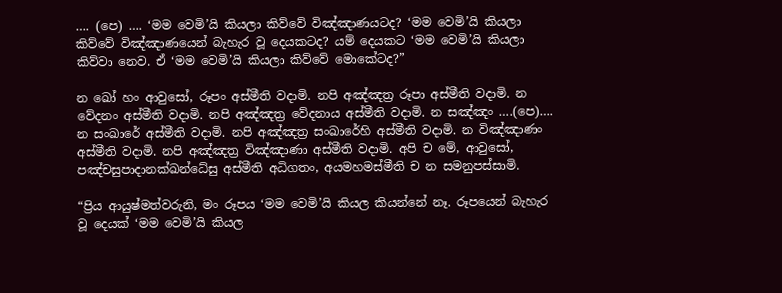…. (පෙ) …. ‘මම වෙමි’යි කියලා කිව්වේ විඤ්ඤාණයටද? ‘මම වෙමි’යි කියලා කිව්වේ විඤ්ඤාණයෙන් බැහැර වූ දෙයකටද? යම් දෙයකට ‘මම වෙමි’යි කියලා කිව්වා නෙව. ඒ ‘මම වෙමි’යි කියලා කිව්වේ මොකේටද?”

න ඛෝ හං ආවුසෝ, රූපං අස්‌මීති වදාමි. නපි අඤ්‌ඤත්‍ර රූපා අස්‌මීති වදාමි. න වේදනං අස්‌මීති වදාමි. නපි අඤ්‌ඤත්‍ර වේදනාය අස්‌මීති වදාමි. න සඤ්‌ඤං ….(පෙ)…. න සංඛාරේ අස්‌මීති වදාමි. නපි අඤ්‌ඤත්‍ර සංඛාරේහි අස්‌මීති වදාමි. න විඤ්‌ඤාණං අස්‌මීති වදාමි. නපි අඤ්‌ඤත්‍ර විඤ්‌ඤාණා අස්‌මීති වදාමි. අපි ච මේ, ආවුසෝ, පඤ්‌චසුපාදානක්‌ඛන්‌ධේසු අස්‌මීති අධිගතං, අයමහමස්‌මීති ච න සමනුපස්‌සාමි.

“ප්‍රිය ආයුෂ්මත්වරුනි, මං රූපය ‘මම වෙමි’යි කියල කියන්නේ නෑ. රූපයෙන් බැහැර වූ දෙයක් ‘මම වෙමි’යි කියල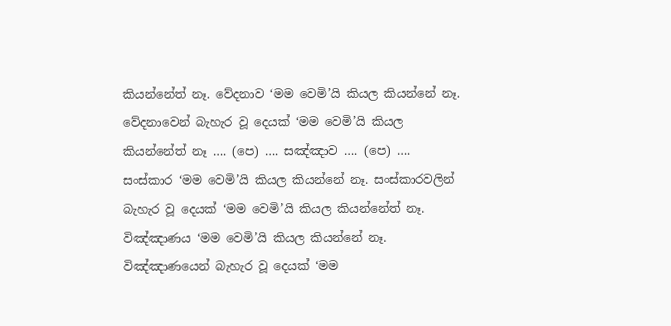කියන්නේත් නෑ. වේදනාව ‘මම වෙමි’යි කියල කියන්නේ නෑ. වේදනාවෙන් බැහැර වූ දෙයක් ‘මම වෙමි’යි කියල කියන්නේත් නෑ …. (පෙ) …. සඤ්ඤාව …. (පෙ) …. සංස්කාර ‘මම වෙමි’යි කියල කියන්නේ නෑ. සංස්කාරවලින් බැහැර වූ දෙයක් ‘මම වෙමි’යි කියල කියන්නේත් නෑ. විඤ්ඤාණය ‘මම වෙමි’යි කියල කියන්නේ නෑ. විඤ්ඤාණයෙන් බැහැර වූ දෙයක් ‘මම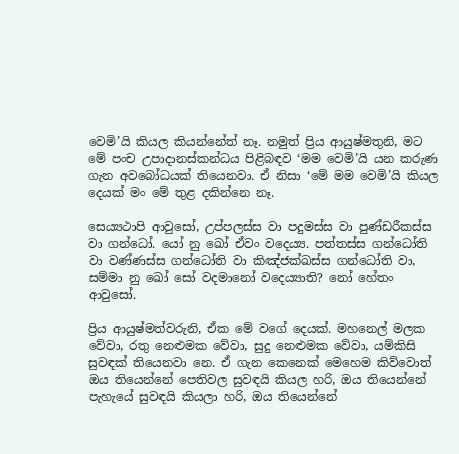වෙමි’යි කියල කියන්නේත් නෑ. නමුත් ප්‍රිය ආයුෂ්මතුනි, මට මේ පංච උපාදානස්කන්ධය පිළිබඳව ‘මම වෙමි’යි යන කරුණ ගැන අවබෝධයක් තියෙනවා. ඒ නිසා ‘මේ මම වෙමි’යි කියල දෙයක් මං මේ තුළ දකින්නෙ නෑ.

සෙය්‍යථාපි ආවුසෝ, උප්‌පලස්‌ස වා පදුමස්‌ස වා පුණ්‌ඩරීකස්‌ස වා ගන්‌ධෝ. යෝ නු ඛෝ ඒවං වදෙය්‍ය. පත්‌තස්‌ස ගන්‌ධෝති වා වණ්‌ණස්‌ස ගන්‌ධෝති වා කිඤ්‌ජක්‌ඛස්‌ස ගන්‌ධෝති වා, සම්‌මා නු ඛෝ සෝ වදමානෝ වදෙය්‍යාති? නෝ හේතං ආවුසෝ.

ප්‍රිය ආයුෂ්මත්වරුනි, ඒක මේ වගේ දෙයක්. මහනෙල් මලක වේවා, රතු නෙළුමක වේවා, සුදු නෙළුමක වේවා, යම්කිසි සුවඳක් තියෙනවා නෙ. ඒ ගැන කෙනෙක් මෙහෙම කිව්වොත් ඔය තියෙන්නේ පෙතිවල සුවඳයි කියල හරි, ඔය තියෙන්නේ පැහැයේ සුවඳයි කියලා හරි, ඔය තියෙන්නේ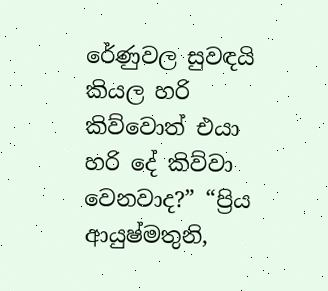රේණුවල සුවඳයි කියල හරි කිව්වොත් එයා හරි දේ කිව්වා වෙනවාද?” “ප්‍රිය ආයුෂ්මතුනි,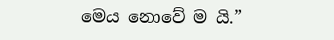මෙය නොවේ ම යි.”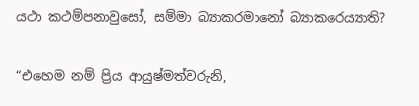යථා කථම්පනාවුසෝ, සම්‌මා බ්‍යාකරමානෝ බ්‍යාකරෙය්‍යාති?

“එහෙම නම් ප්‍රිය ආයුෂ්මත්වරුනි,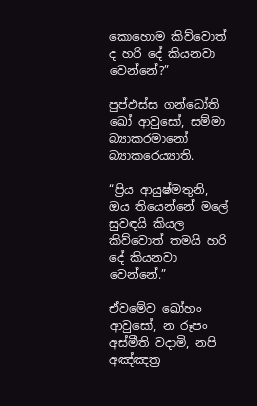කොහොම කිව්වොත් ද හරි දේ කියනවා වෙන්නේ?”

පුප්‌ඵස්‌ස ගන්‌ධෝති ඛෝ ආවුසෝ, සම්‌මා බ්‍යාකරමානෝ බ්‍යාකරෙය්‍යාති.

“ප්‍රිය ආයුෂ්මතුනි, ඔය තියෙන්නේ මලේ සුවඳයි කියල කිව්වොත් තමයි හරි දේ කියනවා වෙන්නේ.”

ඒවමේව ඛෝහං ආවුසෝ, න රූපං අස්‌මීති වදාමි, නපි අඤ්‌ඤත්‍ර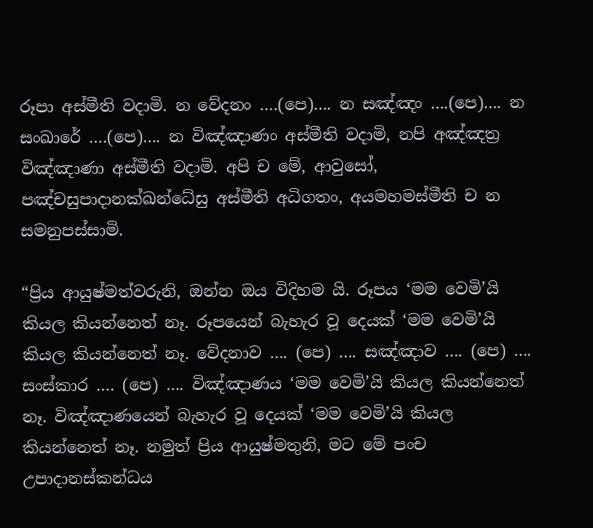රූපා අස්‌මීති වදාමි. න වේදනං ….(පෙ)…. න සඤ්‌ඤං ….(පෙ)…. න සංඛාරේ ….(පෙ)…. න විඤ්‌ඤාණං අස්‌මීති වදාමි, නපි අඤ්‌ඤත්‍ර විඤ්‌ඤාණා අස්‌මීති වදාමි. අපි ච මේ, ආවුසෝ, පඤ්‌චසුපාදානක්ඛන්ධේසු අස්‌මීති අධිගතං, අයමහමස්‌මීති ච න සමනුපස්‌සාමි.

“ප්‍රිය ආයුෂ්මත්වරුනි, ඔන්න ඔය විදිහම යි. රූපය ‘මම වෙමි’යි කියල කියන්නෙත් නෑ. රූපයෙන් බැහැර වූ දෙයක් ‘මම වෙමි’යි කියල කියන්නෙත් නෑ. වේදනාව …. (පෙ) …. සඤ්ඤාව …. (පෙ) …. සංස්කාර …. (පෙ) …. විඤ්ඤාණය ‘මම වෙමි’යි කියල කියන්නෙත් නෑ. විඤ්ඤාණයෙන් බැහැර වූ දෙයක් ‘මම වෙමි’යි කියල කියන්නෙත් නෑ. නමුත් ප්‍රිය ආයුෂ්මතුනි, මට මේ පංච උපාදානස්කන්ධය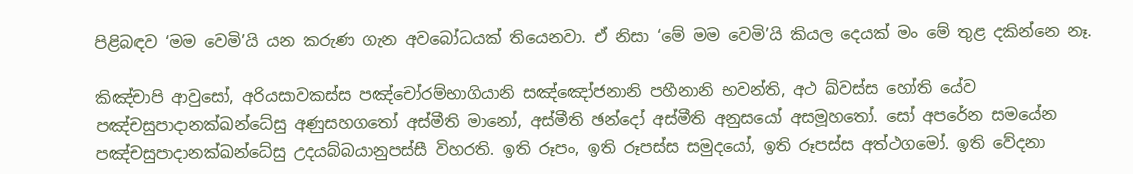පිළිබඳව ‘මම වෙමි’යි යන කරුණ ගැන අවබෝධයක් තියෙනවා. ඒ නිසා ‘මේ මම වෙමි’යි කියල දෙයක් මං මේ තුළ දකින්නෙ නෑ.

කිඤ්‌චාපි ආවුසෝ, අරියසාවකස්‌ස පඤ්‌චෝරම්‌භාගියානි සඤ්ඤෝජනානි පහීනානි භවන්‌ති, අථ ඛ්‌වස්‌ස හෝති යේව පඤ්‌චසුපාදානක්‌ඛන්‌ධේසු අණුසහගතෝ අස්‌මීති මානෝ, අස්‌මීති ඡන්දෝ අස්‌මීති අනුසයෝ අසමූහතෝ. සෝ අපරේන සමයේන පඤ්‌චසුපාදානක්‌ඛන්‌ධේසු උදයබ්‌බයානුපස්‌සී විහරති. ඉති රූපං, ඉති රූපස්‌ස සමුදයෝ, ඉති රූපස්‌ස අත්ථගමෝ. ඉති වේදනා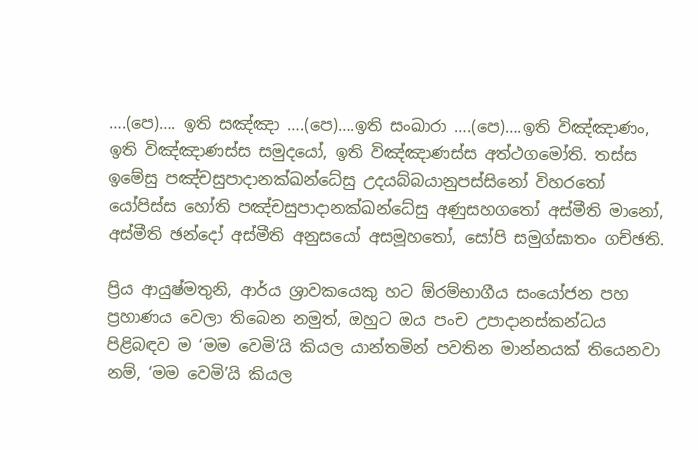….(පෙ)…. ඉති සඤ්‌ඤා ….(පෙ)….ඉති සංඛාරා ….(පෙ)….ඉති විඤ්‌ඤාණං, ඉති විඤ්‌ඤාණස්‌ස සමුදයෝ, ඉති විඤ්‌ඤාණස්‌ස අත්ථගමෝති. තස්‌ස ඉමේසු පඤ්‌චසුපාදානක්‌ඛන්‌ධේසු උදයබ්‌බයානුපස්‌සිනෝ විහරතෝ යෝපිස්‌ස හෝති පඤ්‌චසුපාදානක්‌ඛන්‌ධේසු අණුසහගතෝ අස්‌මීති මානෝ, අස්‌මීති ඡන්දෝ අස්‌මීති අනුසයෝ අසමූහතෝ, සෝපි සමුග්‌ඝාතං ගච්‌ඡති.

ප්‍රිය ආයුෂ්මතුනි, ආර්ය ශ්‍රාවකයෙකු හට ඕරම්භාගීය සංයෝජන පහ ප්‍රහාණය වෙලා තිබෙන නමුත්, ඔහුට ඔය පංච උපාදානස්කන්ධය පිළිබඳව ම ‘මම වෙමි’යි කියල යාන්තමින් පවතින මාන්නයක් තියෙනවා නම්, ‘මම වෙමි’යි කියල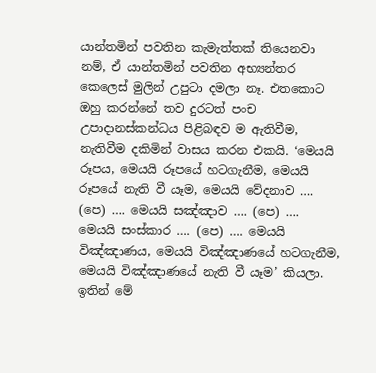යාන්තමින් පවතින කැමැත්තක් තියෙනවා නම්, ඒ යාන්තමින් පවතින අභ්‍යන්තර කෙලෙස් මුලින් උපුටා දමලා නෑ. එතකොට ඔහු කරන්නේ තව දුරටත් පංච උපාදානස්කන්ධය පිළිබඳව ම ඇතිවීම, නැතිවීම දකිමින් වාසය කරන එකයි. ‘මෙයයි රූපය, මෙයයි රූපයේ හටගැනීම, මෙයයි රූපයේ නැති වී යෑම, මෙයයි වේදනාව …. (පෙ) …. මෙයයි සඤ්ඤාව …. (පෙ) …. මෙයයි සංස්කාර …. (පෙ) …. මෙයයි විඤ්ඤාණය, මෙයයි විඤ්ඤාණයේ හටගැනීම, මෙයයි විඤ්ඤාණයේ නැති වී යෑම’ කියලා. ඉතින් මේ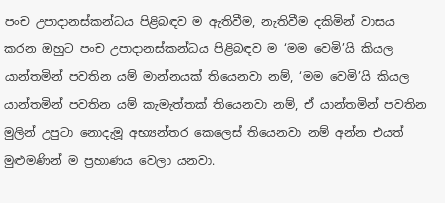පංච උපාදානස්කන්ධය පිළිබඳව ම ඇතිවීම, නැතිවීම දකිමින් වාසය කරන ඔහුට පංච උපාදානස්කන්ධය පිළිබඳව ම ‘මම වෙමි’යි කියල යාන්තමින් පවතින යම් මාන්නයක් තියෙනවා නම්, ‘මම වෙමි’යි කියල යාන්තමින් පවතින යම් කැමැත්තක් තියෙනවා නම්, ඒ යාන්තමින් පවතින මුලින් උපුටා නොදැමූ අභ්‍යන්තර කෙලෙස් තියෙනවා නම් අන්න එයත් මුළුමණින් ම ප්‍රහාණය වෙලා යනවා.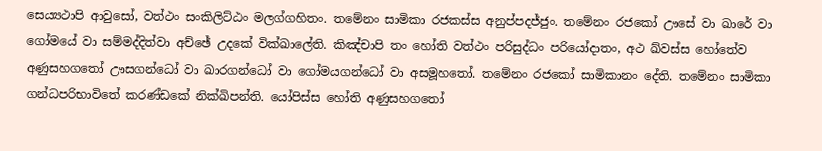සෙය්‍යථාපි ආවුසෝ, වත්‌ථං සංකිලිට්‌ඨං මලග්‌ගහිතං. තමේනං සාමිකා රජකස්‌ස අනුප්පදජ්‌ජුං. තමේනං රජකෝ ඌසේ වා ඛාරේ වා ගෝමයේ වා සම්‌මද්‌දිත්‌වා අච්‌ඡේ උදකේ වික්‌ඛාලේති. කිඤ්‌චාපි තං හෝති වත්‌ථං පරිසුද්‌ධං පරියෝදාතං, අථ ඛ්‌වස්‌ස හෝතේව අණුසහගතෝ ඌසගන්‌ධෝ වා ඛාරගන්‌ධෝ වා ගෝමයගන්‌ධෝ වා අසමූහතෝ. තමේනං රජකෝ සාමිකානං දේති. තමේනං සාමිකා ගන්‌ධපරිභාවිතේ කරණ්‌ඩකේ නික්‌ඛිපන්‌ති. යෝපිස්‌ස හෝති අණුසහගතෝ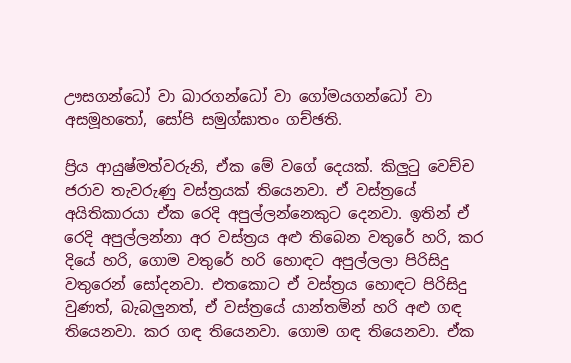ඌසගන්‌ධෝ වා ඛාරගන්‌ධෝ වා ගෝමයගන්‌ධෝ වා අසමූහතෝ, සෝපි සමුග්‌ඝාතං ගච්‌ඡති.

ප්‍රිය ආයුෂ්මත්වරුනි, ඒක මේ වගේ දෙයක්. කිලුටු වෙච්ච ජරාව තැවරුණු වස්ත්‍රයක් තියෙනවා. ඒ වස්ත්‍රයේ අයිතිකාරයා ඒක රෙදි අපුල්ලන්නෙකුට දෙනවා. ඉතින් ඒ රෙදි අපුල්ලන්නා අර වස්ත්‍රය අළු තිබෙන වතුරේ හරි, කර දියේ හරි, ගොම වතුරේ හරි හොඳට අපුල්ලලා පිරිසිදු වතුරෙන් සෝදනවා. එතකොට ඒ වස්ත්‍රය හොඳට පිරිසිදු වුණත්, බැබලුනත්, ඒ වස්ත්‍රයේ යාන්තමින් හරි අළු ගඳ තියෙනවා. කර ගඳ තියෙනවා. ගොම ගඳ තියෙනවා. ඒක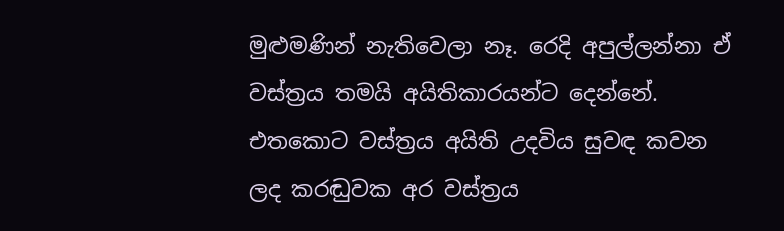මුළුමණින් නැතිවෙලා නෑ. රෙදි අපුල්ලන්නා ඒ වස්ත්‍රය තමයි අයිතිකාරයන්ට දෙන්නේ. එතකොට වස්ත්‍රය අයිති උදවිය සුවඳ කවන ලද කරඬුවක අර වස්ත්‍රය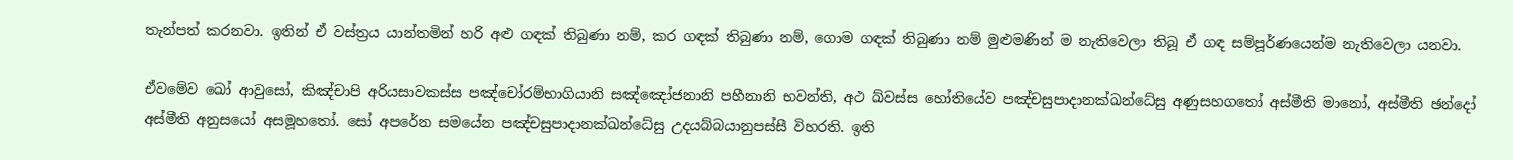තැන්පත් කරනවා. ඉතින් ඒ වස්ත්‍රය යාන්තමින් හරි අළු ගඳක් තිබුණා නම්, කර ගඳක් තිබුණා නම්, ගොම ගඳක් තිබුණා නම් මුළුමණින් ම නැතිවෙලා තිබූ ඒ ගඳ සම්පූර්ණයෙන්ම නැතිවෙලා යනවා.

ඒවමේව ඛෝ ආවුසෝ, කිඤ්‌චාපි අරියසාවකස්‌ස පඤ්‌චෝරම්‌භාගියානි සඤ්ඤෝජනානි පහීනානි භවන්‌ති, අථ ඛ්‌වස්‌ස හෝතියේව පඤ්‌චසුපාදානක්‌ඛන්‌ධේසු අණුසහගතෝ අස්‌මීති මානෝ, අස්‌මීති ඡන්දෝ අස්‌මීති අනුසයෝ අසමූහතෝ. සෝ අපරේන සමයේන පඤ්‌චසුපාදානක්‌ඛන්‌ධේසු උදයබ්‌බයානුපස්‌සී විහරති. ඉති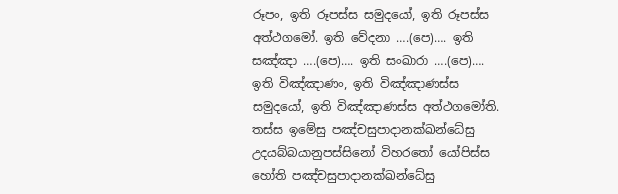රූපං, ඉති රූපස්‌ස සමුදයෝ, ඉති රූපස්‌ස අත්ථගමෝ. ඉති වේදනා ….(පෙ)…. ඉති සඤ්‌ඤා ….(පෙ)…. ඉති සංඛාරා ….(පෙ)…. ඉති විඤ්‌ඤාණං, ඉති විඤ්‌ඤාණස්‌ස සමුදයෝ, ඉති විඤ්‌ඤාණස්‌ස අත්ථගමෝති. තස්‌ස ඉමේසු පඤ්‌චසුපාදානක්‌ඛන්‌ධේසු උදයබ්‌බයානුපස්‌සිනෝ විහරතෝ යෝපිස්‌ස හෝති පඤ්‌චසුපාදානක්‌ඛන්‌ධේසු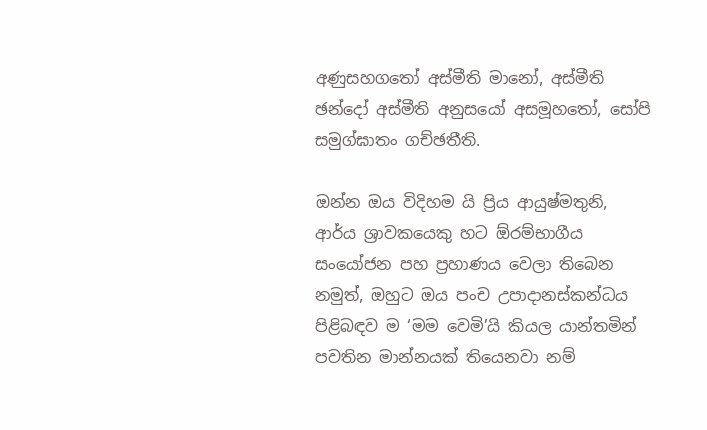අණුසහගතෝ අස්‌මීති මානෝ, අස්‌මීති ඡන්දෝ අස්‌මීති අනුසයෝ අසමූහතෝ, සෝපි සමුග්‌ඝාතං ගච්‌ඡතීති.

ඔන්න ඔය විදිහම යි ප්‍රිය ආයුෂ්මතුනි, ආර්ය ශ්‍රාවකයෙකු හට ඕරම්භාගීය සංයෝජන පහ ප්‍රහාණය වෙලා තිබෙන නමුත්, ඔහුට ඔය පංච උපාදානස්කන්ධය පිළිබඳව ම ‘මම වෙමි’යි කියල යාන්තමින් පවතින මාන්නයක් තියෙනවා නම්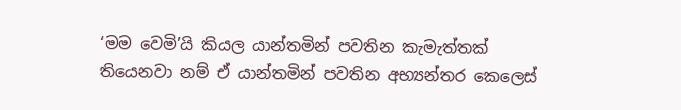‘මම වෙමි’යි කියල යාන්තමින් පවතින කැමැත්තක් තියෙනවා නම් ඒ යාන්තමින් පවතින අභ්‍යන්තර කෙලෙස්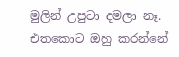මුලින් උපුටා දමලා නෑ. එතකොට ඔහු කරන්නේ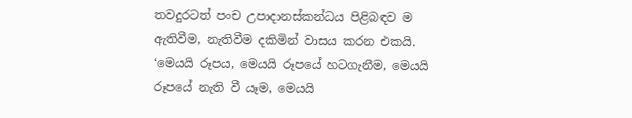තවදුරටත් පංච උපාදානස්කන්ධය පිළිබඳව ම ඇතිවීම, නැතිවීම දකිමින් වාසය කරන එකයි. ‘මෙයයි රූපය, මෙයයි රූපයේ හටගැනීම, මෙයයි රූපයේ නැති වී යෑම, මෙයයි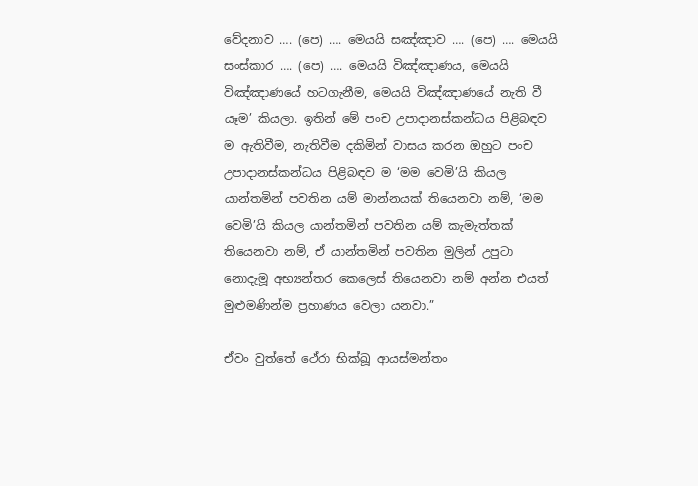වේදනාව …. (පෙ) …. මෙයයි සඤ්ඤාව …. (පෙ) …. මෙයයි සංස්කාර …. (පෙ) …. මෙයයි විඤ්ඤාණය, මෙයයි විඤ්ඤාණයේ හටගැනීම, මෙයයි විඤ්ඤාණයේ නැති වී යෑම’ කියලා. ඉතින් මේ පංච උපාදානස්කන්ධය පිළිබඳව ම ඇතිවීම, නැතිවීම දකිමින් වාසය කරන ඔහුට පංච උපාදානස්කන්ධය පිළිබඳව ම ‘මම වෙමි’යි කියල යාන්තමින් පවතින යම් මාන්නයක් තියෙනවා නම්, ‘මම වෙමි’යි කියල යාන්තමින් පවතින යම් කැමැත්තක් තියෙනවා නම්, ඒ යාන්තමින් පවතින මුලින් උපුටා නොදැමූ අභ්‍යන්තර කෙලෙස් තියෙනවා නම් අන්න එයත් මුළුමණින්ම ප්‍රහාණය වෙලා යනවා.”

ඒවං වුත්තේ ථේරා භික්‌ඛූ ආයස්‌මන්‌තං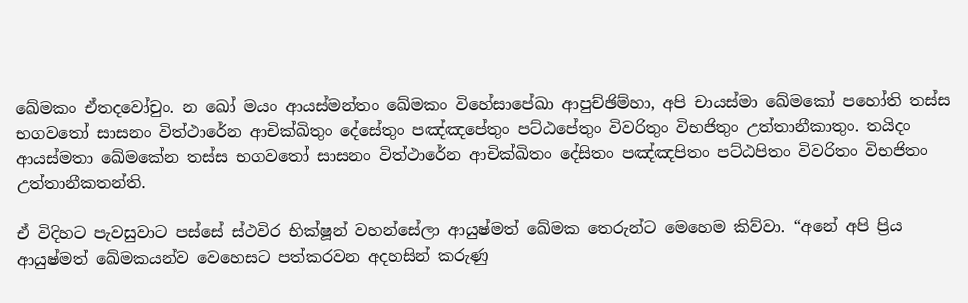ඛේමකං ඒතදවෝචුං. න ඛෝ මයං ආයස්‌මන්‌තං ඛේමකං විහේසාපේඛා ආපුච්‌ඡිම්‌හා, අපි චායස්‌මා ඛේමකෝ පහෝති තස්‌ස භගවතෝ සාසනං විත්ථාරේන ආචික්‌ඛිතුං දේසේතුං පඤ්‌ඤපේතුං පට්‌ඨපේතුං විවරිතුං විභජිතුං උත්‌තානීකාතුං. තයිදං ආයස්‌මතා ඛේමකේන තස්‌ස භගවතෝ සාසනං විත්ථාරේන ආචික්‌ඛිතං දේසිතං පඤ්‌ඤපිතං පට්‌ඨපිතං විවරිතං විභජිතං උත්‌තානීකතන්‌ති.

ඒ විදිහට පැවසුවාට පස්සේ ස්ථවිර භික්ෂූන් වහන්සේලා ආයුෂ්මත් ඛේමක තෙරුන්ට මෙහෙම කිව්වා. “අනේ අපි ප්‍රිය ආයුෂ්මත් ඛේමකයන්ව වෙහෙසට පත්කරවන අදහසින් කරුණු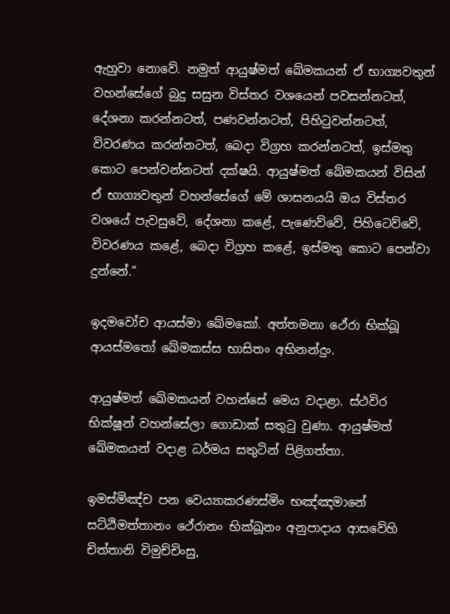ඇහුවා නොවේ. නමුත් ආයුෂ්මත් ඛේමකයන් ඒ භාග්‍යවතුන් වහන්සේගේ බුදු සසුන විස්තර වශයෙන් පවසන්නටත්, දේශනා කරන්නටත්, පණවන්නටත්, පිහිටුවන්නටත්, විවරණය කරන්නටත්, බෙදා විග්‍රහ කරන්නටත්, ඉස්මතු කොට පෙන්වන්නටත් දක්ෂයි. ආයුෂ්මත් ඛේමකයන් විසින් ඒ භාග්‍යවතුන් වහන්සේගේ මේ ශාසනයයි ඔය විස්තර වශයේ පැවසුවේ, දේශනා කළේ, පැණෙව්වේ, පිහිටෙව්වේ, විවරණය කළේ, බෙදා විග්‍රහ කළේ, ඉස්මතු කොට පෙන්වා දුන්නේ.”

ඉදමවෝච ආයස්‌මා ඛේමකෝ. අත්‌තමනා ථේරා භික්‌ඛූ ආයස්මතෝ ඛේමකස්‌ස භාසිතං අභිනන්‌දුං.

ආයුෂ්මත් ඛේමකයන් වහන්සේ මෙය වදාළා. ස්ථවිර භික්ෂූන් වහන්සේලා ගොඩාක් සතුටු වුණා. ආයුෂ්මත් ඛේමකයන් වදාළ ධර්මය සතුටින් පිළිගත්තා.

ඉමස්‌මිඤ්‌ච පන වෙය්‍යාකරණස්‌මිං භඤ්‌ඤමානේ සට්‌ඨිමත්‌තානං ථේරානං භික්‌ඛූනං අනුපාදාය ආසවේහි චිත්‌තානි විමුච්‌චිංසු,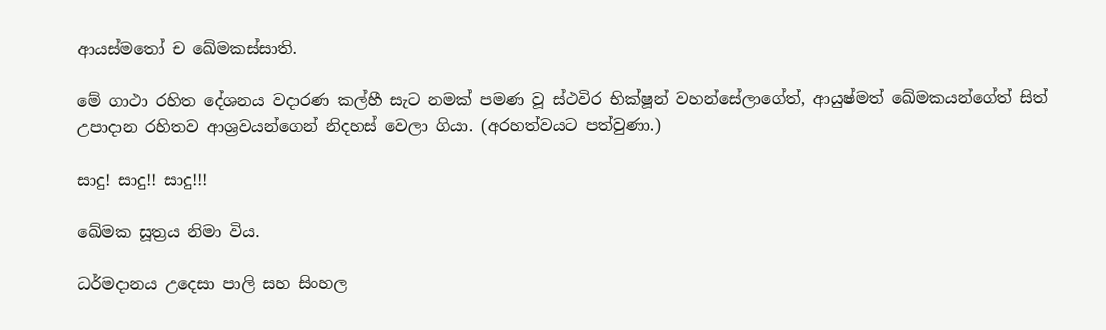ආයස්මතෝ ච ඛේමකස්‌සාති.

මේ ගාථා රහිත දේශනය වදාරණ කල්හී සැට නමක් පමණ වූ ස්ථවිර භික්ෂූන් වහන්සේලාගේත්, ආයුෂ්මත් ඛේමකයන්ගේත් සිත් උපාදාන රහිතව ආශ්‍රවයන්ගෙන් නිදහස් වෙලා ගියා. (අරහත්වයට පත්වුණා.)

සාදු! සාදු!! සාදු!!!

ඛේමක සූත්‍රය නිමා විය.

ධර්මදානය උදෙසා පාලි සහ සිංහල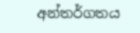අන්තර්ගතය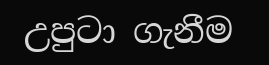උපුටා ගැනීම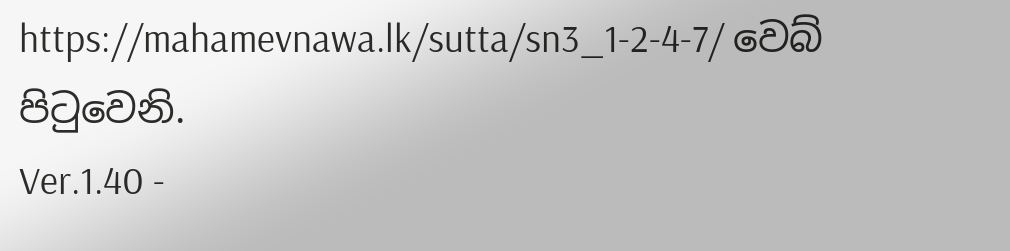https://mahamevnawa.lk/sutta/sn3_1-2-4-7/ වෙබ් පිටුවෙනි.
Ver.1.40 -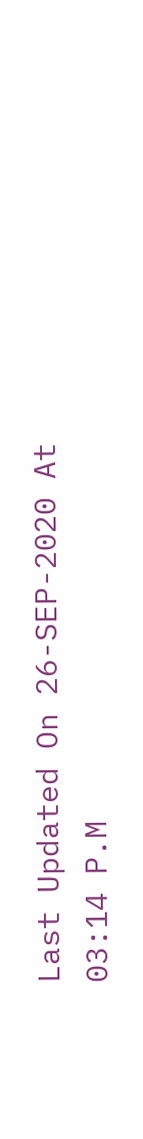Last Updated On 26-SEP-2020 At 03:14 P.M